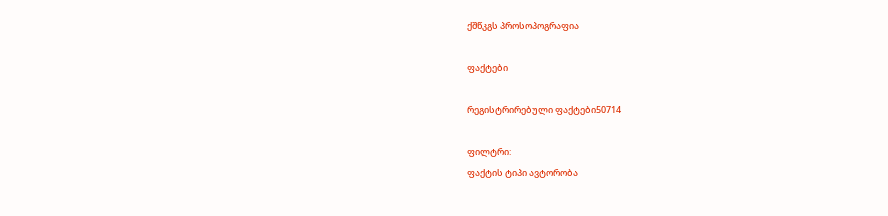ქშწკგს პროსოპოგრაფია

ფაქტები

რეგისტრირებული ფაქტები50714

ფილტრი:
ფაქტის ტიპი ავტორობა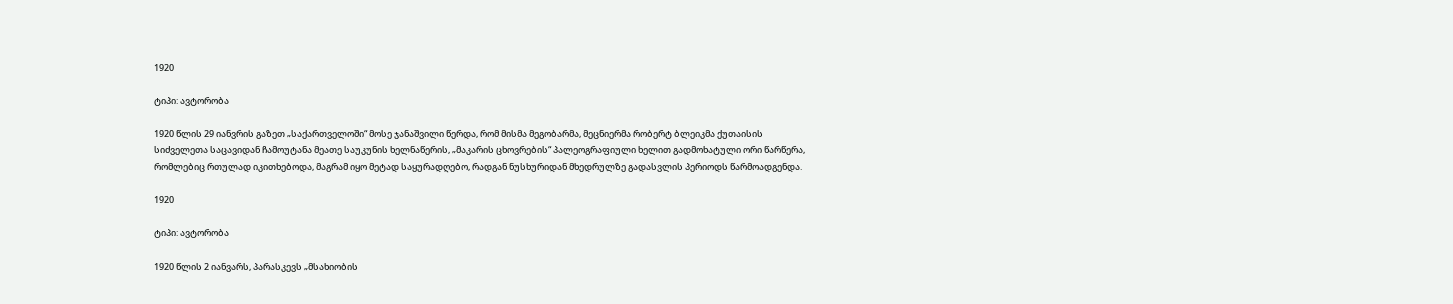1920

ტიპი: ავტორობა

1920 წლის 29 იანვრის გაზეთ „საქართველოში“ მოსე ჯანაშვილი წერდა, რომ მისმა მეგობარმა, მეცნიერმა რობერტ ბლეიკმა ქუთაისის სიძველეთა საცავიდან ჩამოუტანა მეათე საუკუნის ხელნაწერის, „მაკარის ცხოვრების“ პალეოგრაფიული ხელით გადმოხატული ორი წარწერა, რომლებიც რთულად იკითხებოდა, მაგრამ იყო მეტად საყურადღებო, რადგან ნუსხურიდან მხედრულზე გადასვლის პერიოდს წარმოადგენდა.

1920

ტიპი: ავტორობა

1920 წლის 2 იანვარს, პარასკევს „მსახიობის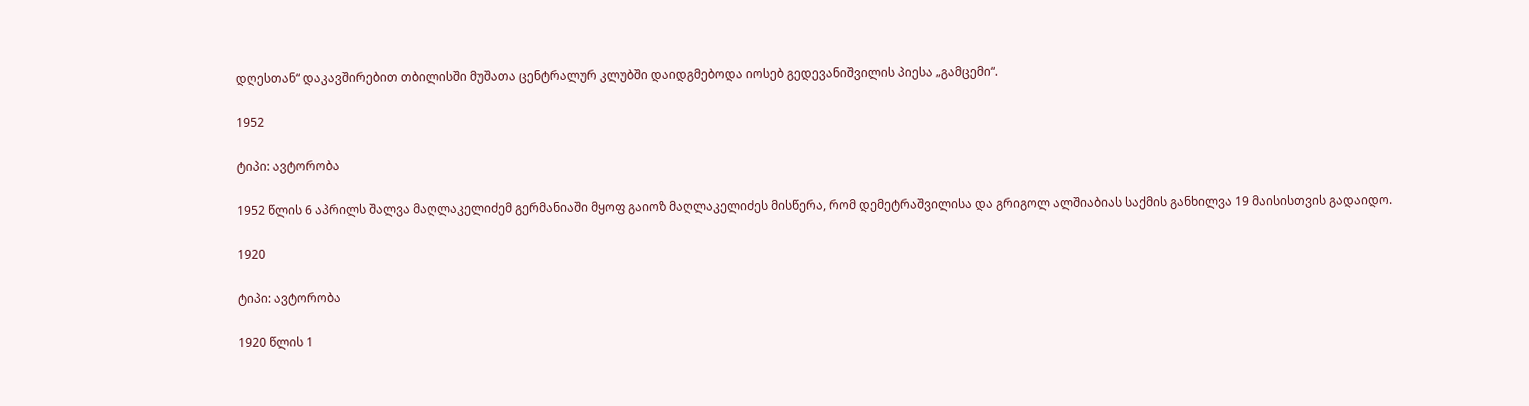დღესთან“ დაკავშირებით თბილისში მუშათა ცენტრალურ კლუბში დაიდგმებოდა იოსებ გედევანიშვილის პიესა „გამცემი“.

1952

ტიპი: ავტორობა

1952 წლის 6 აპრილს შალვა მაღლაკელიძემ გერმანიაში მყოფ გაიოზ მაღლაკელიძეს მისწერა, რომ დემეტრაშვილისა და გრიგოლ ალშიაბიას საქმის განხილვა 19 მაისისთვის გადაიდო.

1920

ტიპი: ავტორობა

1920 წლის 1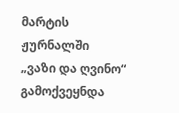მარტის ჟურნალში „ვაზი და ღვინო“ გამოქვეყნდა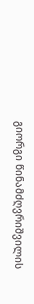გიორგი წინამძღვრიშვილის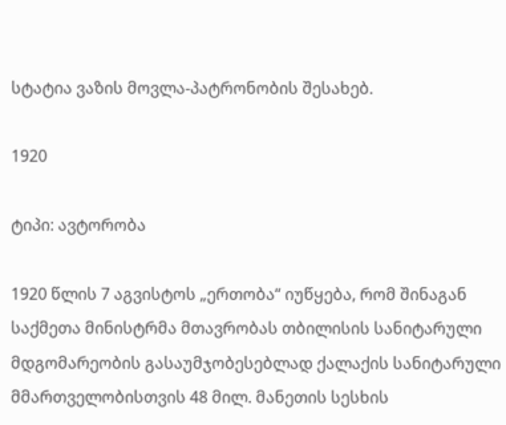სტატია ვაზის მოვლა-პატრონობის შესახებ.

1920

ტიპი: ავტორობა

1920 წლის 7 აგვისტოს „ერთობა“ იუწყება, რომ შინაგან საქმეთა მინისტრმა მთავრობას თბილისის სანიტარული მდგომარეობის გასაუმჯობესებლად ქალაქის სანიტარული მმართველობისთვის 48 მილ. მანეთის სესხის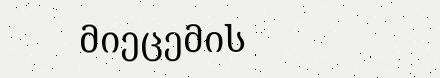მიეცემის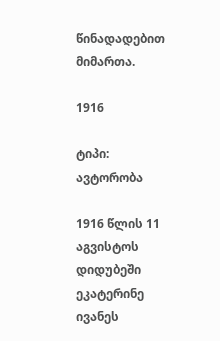წინადადებით მიმართა.

1916

ტიპი: ავტორობა

1916 წლის 11 აგვისტოს დიდუბეში ეკატერინე ივანეს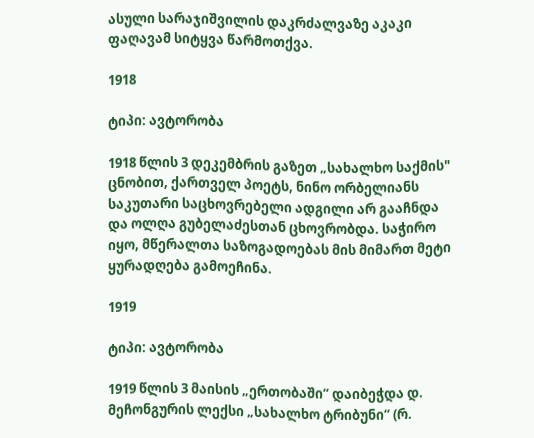ასული სარაჯიშვილის დაკრძალვაზე აკაკი ფაღავამ სიტყვა წარმოთქვა.

1918

ტიპი: ავტორობა

1918 წლის 3 დეკემბრის გაზეთ „სახალხო საქმის" ცნობით, ქართველ პოეტს, ნინო ორბელიანს საკუთარი საცხოვრებელი ადგილი არ გააჩნდა და ოლღა გუბელაძესთან ცხოვრობდა. საჭირო იყო, მწერალთა საზოგადოებას მის მიმართ მეტი ყურადღება გამოეჩინა.

1919

ტიპი: ავტორობა

1919 წლის 3 მაისის „ერთობაში“ დაიბეჭდა დ. მეჩონგურის ლექსი „სახალხო ტრიბუნი“ (რ.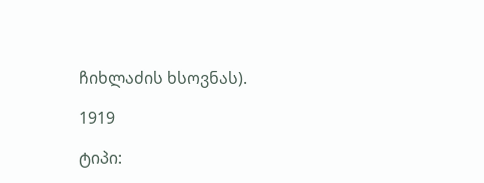ჩიხლაძის ხსოვნას).

1919

ტიპი: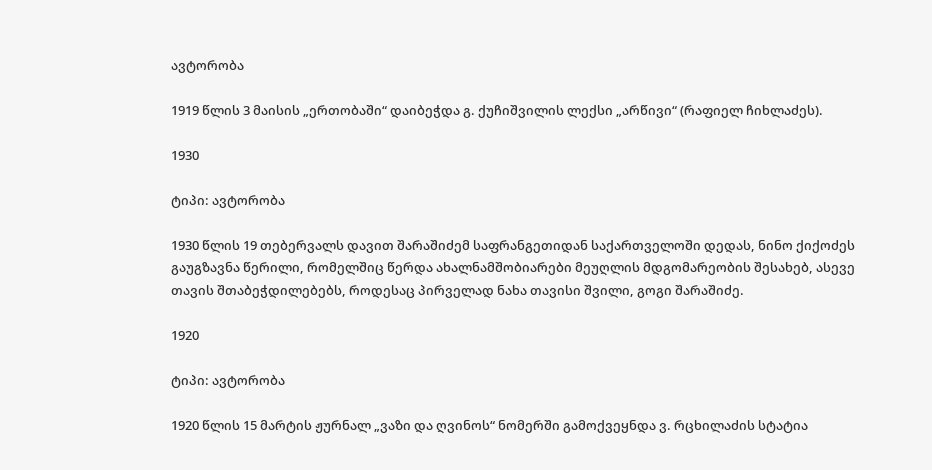ავტორობა

1919 წლის 3 მაისის „ერთობაში“ დაიბეჭდა გ. ქუჩიშვილის ლექსი „არწივი“ (რაფიელ ჩიხლაძეს).

1930

ტიპი: ავტორობა

1930 წლის 19 თებერვალს დავით შარაშიძემ საფრანგეთიდან საქართველოში დედას, ნინო ქიქოძეს გაუგზავნა წერილი, რომელშიც წერდა ახალნამშობიარები მეუღლის მდგომარეობის შესახებ, ასევე თავის შთაბეჭდილებებს, როდესაც პირველად ნახა თავისი შვილი, გოგი შარაშიძე.

1920

ტიპი: ავტორობა

1920 წლის 15 მარტის ჟურნალ „ვაზი და ღვინოს“ ნომერში გამოქვეყნდა ვ. რცხილაძის სტატია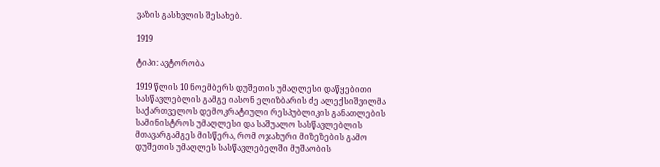ვაზის გასხვლის შესახებ.

1919

ტიპი: ავტორობა

1919 წლის 10 ნოემბერს დუშეთის უმაღლესი დაწყებითი სასწავლებლის გამგე იასონ ელიზბარის ძე ალექსიშვილმა საქართველოს დემოკრატიული რესპუბლიკის განათლების სამინისტროს უმაღლესი და საშუალო სასწავლებლის მთავარგამგეს მისწერა, რომ ოჯახური მიზეზების გამო დუშეთის უმაღლეს სასწავლებელში მუშაობის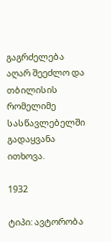გაგრძელება აღარ შეეძლო და თბილისის რომელიმე სასწავლებელში გადაყვანა ითხოვა.

1932

ტიპი: ავტორობა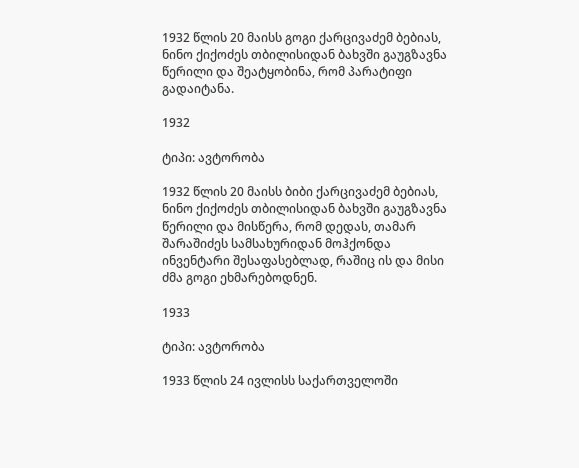1932 წლის 20 მაისს გოგი ქარცივაძემ ბებიას, ნინო ქიქოძეს თბილისიდან ბახვში გაუგზავნა წერილი და შეატყობინა, რომ პარატიფი გადაიტანა.

1932

ტიპი: ავტორობა

1932 წლის 20 მაისს ბიბი ქარცივაძემ ბებიას, ნინო ქიქოძეს თბილისიდან ბახვში გაუგზავნა წერილი და მისწერა, რომ დედას, თამარ შარაშიძეს სამსახურიდან მოჰქონდა ინვენტარი შესაფასებლად, რაშიც ის და მისი ძმა გოგი ეხმარებოდნენ.

1933

ტიპი: ავტორობა

1933 წლის 24 ივლისს საქართველოში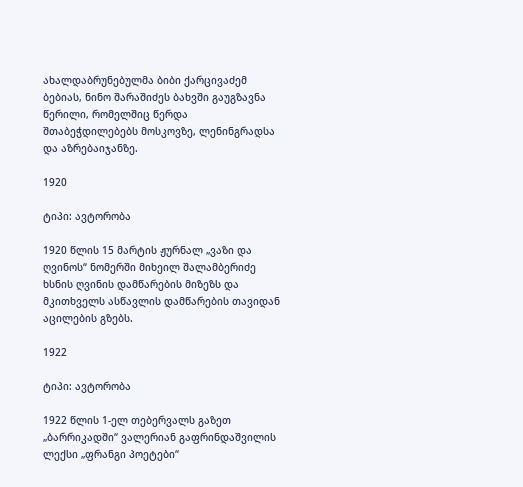ახალდაბრუნებულმა ბიბი ქარცივაძემ ბებიას, ნინო შარაშიძეს ბახვში გაუგზავნა წერილი, რომელშიც წერდა შთაბეჭდილებებს მოსკოვზე, ლენინგრადსა და აზრებაიჯანზე.

1920

ტიპი: ავტორობა

1920 წლის 15 მარტის ჟურნალ „ვაზი და ღვინოს“ ნომერში მიხეილ შალამბერიძე ხსნის ღვინის დამწარების მიზეზს და მკითხველს ასწავლის დამწარების თავიდან აცილების გზებს.

1922

ტიპი: ავტორობა

1922 წლის 1-ელ თებერვალს გაზეთ „ბარრიკადში“ ვალერიან გაფრინდაშვილის ლექსი „ფრანგი პოეტები“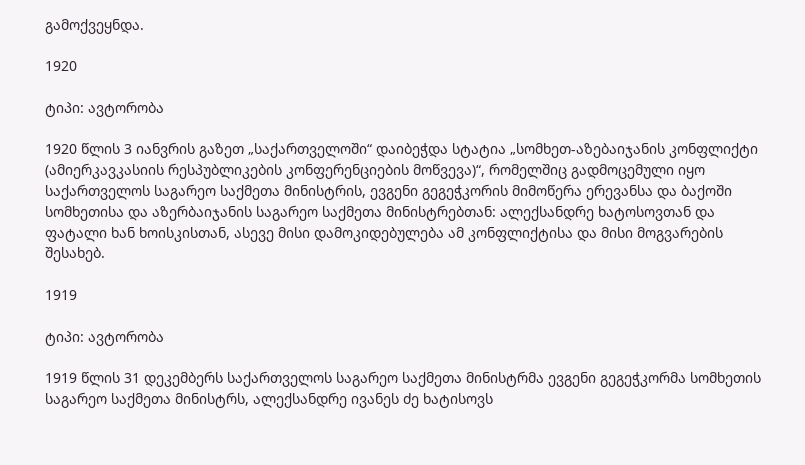გამოქვეყნდა.

1920

ტიპი: ავტორობა

1920 წლის 3 იანვრის გაზეთ „საქართველოში“ დაიბეჭდა სტატია „სომხეთ-აზებაიჯანის კონფლიქტი (ამიერკავკასიის რესპუბლიკების კონფერენციების მოწვევა)“, რომელშიც გადმოცემული იყო საქართველოს საგარეო საქმეთა მინისტრის, ევგენი გეგეჭკორის მიმოწერა ერევანსა და ბაქოში სომხეთისა და აზერბაიჯანის საგარეო საქმეთა მინისტრებთან: ალექსანდრე ხატოსოვთან და ფატალი ხან ხოისკისთან, ასევე მისი დამოკიდებულება ამ კონფლიქტისა და მისი მოგვარების შესახებ.

1919

ტიპი: ავტორობა

1919 წლის 31 დეკემბერს საქართველოს საგარეო საქმეთა მინისტრმა ევგენი გეგეჭკორმა სომხეთის საგარეო საქმეთა მინისტრს, ალექსანდრე ივანეს ძე ხატისოვს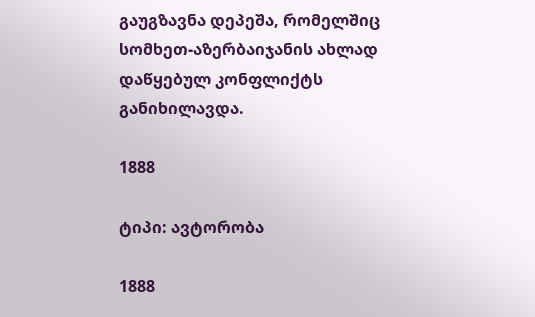გაუგზავნა დეპეშა, რომელშიც სომხეთ-აზერბაიჯანის ახლად დაწყებულ კონფლიქტს განიხილავდა.

1888

ტიპი: ავტორობა

1888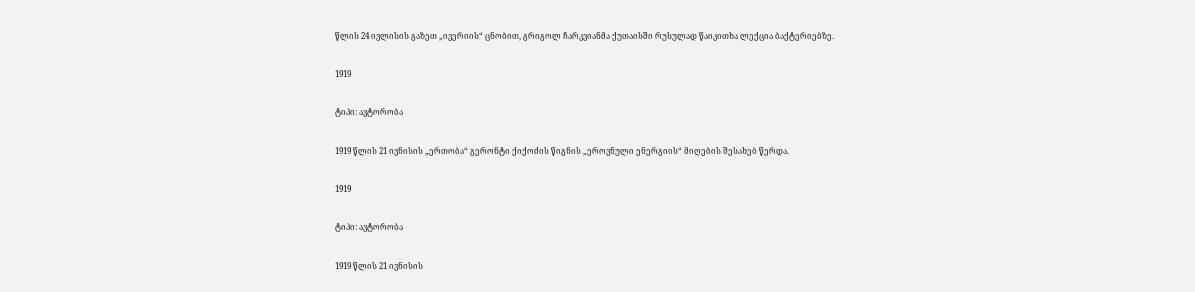წლის 24 ივლისის გაზეთ „ივერიის“ ცნობით, გრიგოლ ჩარკვიანმა ქუთაისში რუსულად წაიკითხა ლექცია ბაქტერიებზე.

1919

ტიპი: ავტორობა

1919 წლის 21 ივნისის „ერთობა“ გერონტი ქიქოძის წიგნის „ეროვნული ენერგიის“ მიღების შესახებ წერდა.

1919

ტიპი: ავტორობა

1919 წლის 21 ივნისის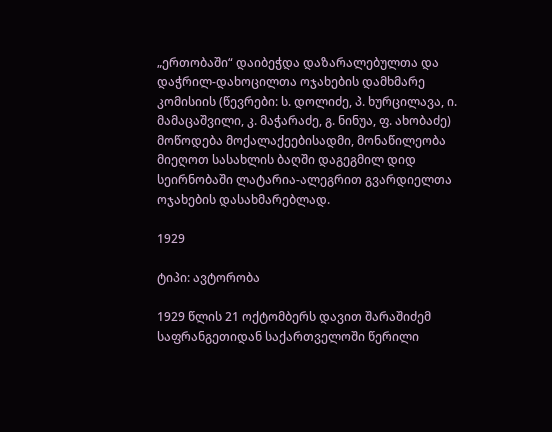„ერთობაში“ დაიბეჭდა დაზარალებულთა და დაჭრილ-დახოცილთა ოჯახების დამხმარე კომისიის (წევრები: ს. დოლიძე, პ. ხურცილავა, ი. მამაცაშვილი, კ. მაჭარაძე, გ. ნინუა, ფ. ახობაძე) მოწოდება მოქალაქეებისადმი, მონაწილეობა მიეღოთ სასახლის ბაღში დაგეგმილ დიდ სეირნობაში ლატარია-ალეგრით გვარდიელთა ოჯახების დასახმარებლად.

1929

ტიპი: ავტორობა

1929 წლის 21 ოქტომბერს დავით შარაშიძემ საფრანგეთიდან საქართველოში წერილი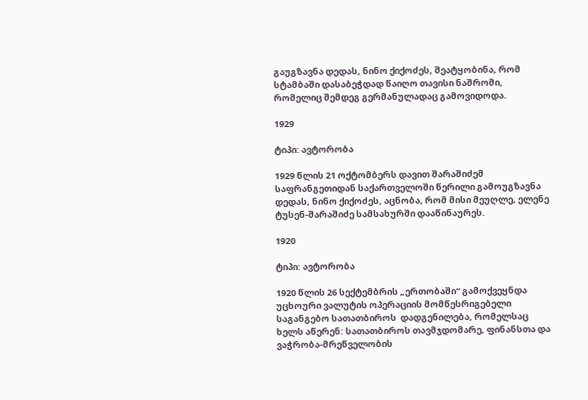გაუგზავნა დედას, ნინო ქიქოძეს, შეატყობინა, რომ სტამბაში დასაბეჭდად წაიღო თავისი ნაშრომი, რომელიც შემდეგ გერმანულადაც გამოვიდოდა.

1929

ტიპი: ავტორობა

1929 წლის 21 ოქტომბერს დავით შარაშიძემ საფრანგეთიდან საქართველოში წერილი გამოუგზავნა დედას, ნინო ქიქოძეს, აცნობა, რომ მისი მეუღლე, ელენე ტუსენ-შარაშიძე სამსახურში დააწინაურეს.

1920

ტიპი: ავტორობა

1920 წლის 26 სექტემბრის „ერთობაში“ გამოქვეყნდა უცხოური ვალუტის ოპერაციის მომწესრიგებელი საგანგებო სათათბიროს  დადგენილება, რომელსაც ხელს აწერენ: სათათბიროს თავმჯდომარე, ფინანსთა და ვაჭრობა-მრეწველობის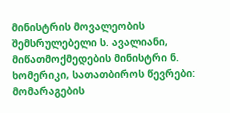მინისტრის მოვალეობის შემსრულებელი ს. ავალიანი, მიწათმოქმედების მინისტრი ნ. ხომერიკი, სათათბიროს წევრები: მომარაგების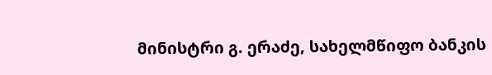მინისტრი გ. ერაძე, სახელმწიფო ბანკის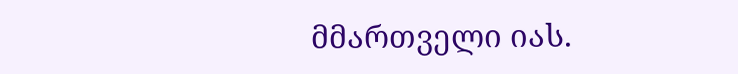მმართველი იას.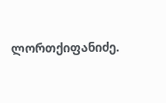ლორთქიფანიძე.